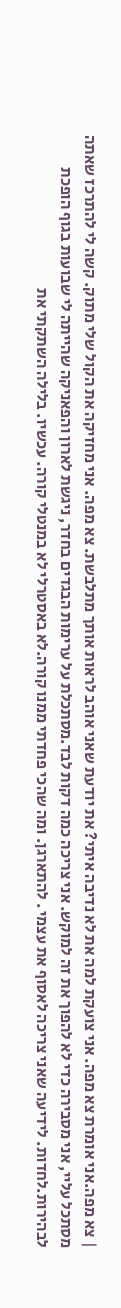| צא מפה.אני אומרת צא מפה. אני צועקת למה את לא נדיבה איתי? את יודעת שאני אוהב לראות אותך מתלבשת. צא מפה. אני מחזיקה את הקול שלי מתוק. קשה לי להתרכז שאתה מסתכל עליי, אני מסבירה כדי לא להפוך את זה למוקש. אני צריכה כמה דקות לבד.מסתכלת על ערימות הבגדים בחדר, ניגשת לארון והפאניקה שהייתה לי שבועות בגוף הופכת לבהירות.לחדות. לידיעה שאני צריכה לאסוף את עצמי . להתארגן. ומה שהכי פחדתי ממנו קורה.לא באסטרלי לא במנטלי קורה. עכשיו. בלילה השתקתי את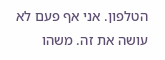הטלפון. אני אף פעם לא עושה את זה. משהו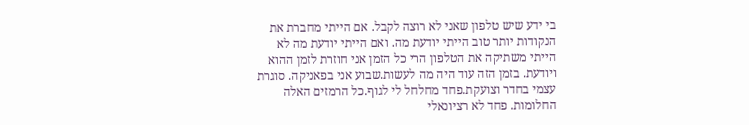בי ידע שיש טלפון שאני לא רוצה לקבל. אם הייתי מחברת את הנקודות יותר טוב הייתי יודעת מה. ואם הייתי יודעת מה לא הייתי משתיקה את הטלפון הרי כל הזמן אני חוזרת לזמן ההוא ויודעת. בזמן הזה עוד היה מה לעשות.שבוע אני בפאניקה. סוגרת עצמי בחדר וצועקת.פחד מחלחל לי לגוף.כל הרמזים האלה החלומות. פחד לא רציונאלי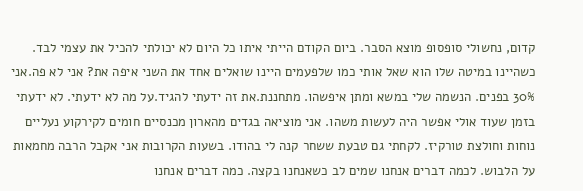קדום, נחשולי סופסופ מוצא הסבר. ביום הקודם הייתי איתו כל היום לא יכולתי להכיל את עצמי לבד. כשהיינו במיטה שלו הוא שאל אותי כמו שלפעמים היינו שואלים אחד את השני איפה את? אני לא פה.אני 30% בפנים. הנשמה שלי במשא ומתן איפשהו. מתחננת.את זה ידעתי להגיד.על מה לא ידעתי. לא ידעתי בזמן שעוד אולי אפשר היה לעשות משהו. אני מוציאה בגדים מהארון מכנסיים חומים לקירקוע נעליים נוחות וחולצת טורקיז. לקחתי גם טבעת ששחר קנה לי בהודו. בשעות הקרובות אני אקבל הרבה מחמאות על הלבוש. לכמה דברים אנחנו שמים לב כשאנחנו בקצה. כמה דברים אנחנו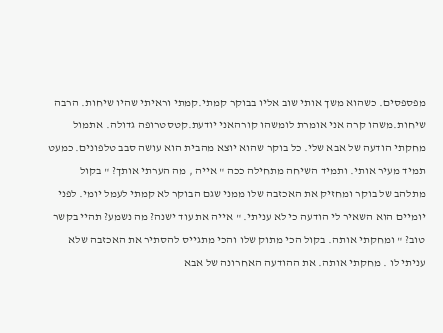מפספסים. כשהוא משך אותי שוב אליו בבוקר קמתי.קמתי וראיתי שהיו שיחות. הרבה שיחות.משהו קרה אני אומרת לומשהו קורהאני יודעת.קטסטרופה גדולה. אתמול מחקתי הודעה של אבא שלי. כל בוקר שהוא יוצא מהבית הוא עושה סבב טלפונים. כמעט תמיד מעיר אותי. ותמיד השיחה מתחילה ככה " אייה , מה הערתי אותך? " בקול מתלהב של בוקר ומחזיק את האכזבה שלו ממני שגם הבוקר לא קמתי לעמל יומי. לפני יומיים הוא השאיר לי הודעה כי לא עניתי. " אייה את עוד ישנה? מה נשמע? תהיי בקשר טוב? " ומחקתי אותה. בקול הכי מתוק שלו והכי מתגייס להסתיר את האכזבה שלא עניתי לו . מחקתי אותה. את ההודעה האחרונה של אבא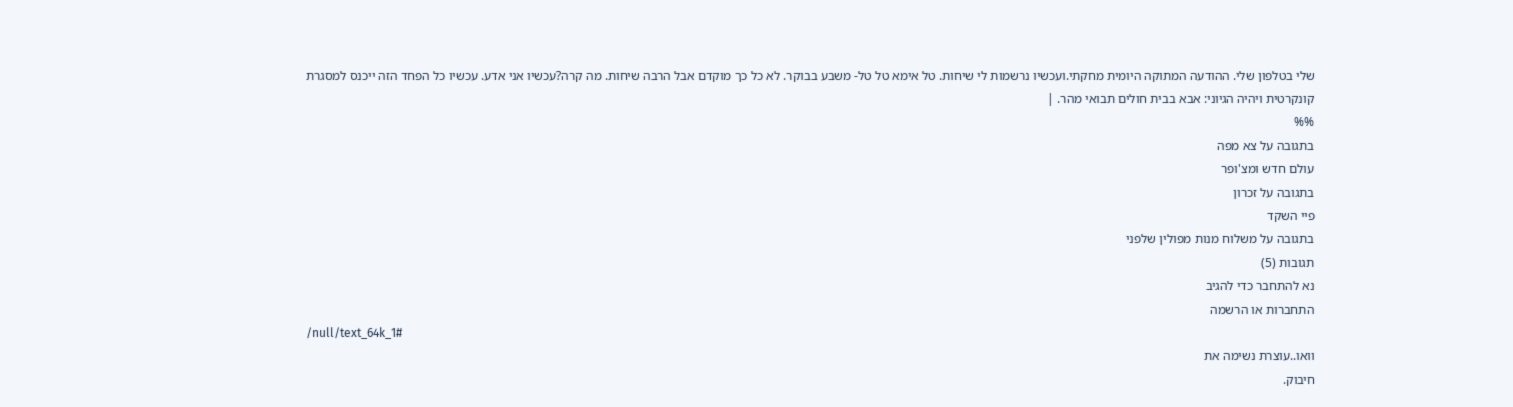שלי בטלפון שלי. ההודעה המתוקה היומית מחקתי.ועכשיו נרשמות לי שיחות. טל אימא טל טל- משבע בבוקר. לא כל כך מוקדם אבל הרבה שיחות. מה קרה?עכשיו אני אדע. עכשיו כל הפחד הזה ייכנס למסגרת קונקרטית ויהיה הגיוני: אבא בבית חולים תבואי מהר. |
%%
בתגובה על צא מפה
עולם חדש ומצ'ופר
בתגובה על זכרון
פיי השקד
בתגובה על משלוח מנות מפולין שלפני
תגובות (5)
נא להתחבר כדי להגיב
התחברות או הרשמה
/null/text_64k_1#
וואו..עוצרת נשימה את
חיבוק.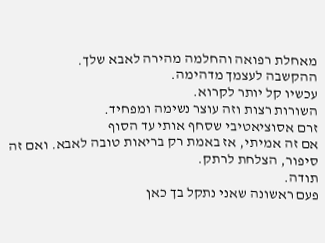מאחלת רפואה והחלמה מהירה לאבא שלך.
ההקשבה לעצמך מדהימה.
עכשיו קל יותר לקרוא.
השורות רצות וזה עוצר נשימה ומפחיד.
זרם אסוציאטיבי שסחף אותי עד הסוף
אם זה אמיתי, אז באמת רק בריאות טובה לאבא. ואם זה סיפור, הצלחת לרתק.
תודה.
פעם ראשונה שאני נתקל בך כאן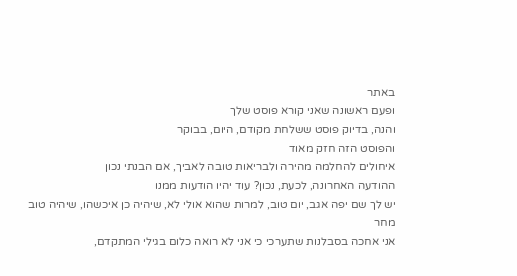באתר
ופעם ראשונה שאני קורא פוסט שלך
והנה, בדיוק פוסט ששלחת מקודם, היום, בבוקר
והפוסט הזה חזק מאוד
איחולים להחלמה מהירה ולבריאות טובה לאביך, אם הבנתי נכון
ההודעה האחרונה, לכעת, נכון? עוד יהיו הודעות ממנו
יש לך שם יפה אגב, יום טוב, למרות שהוא אולי לא, שיהיה כן איכשהו, שיהיה טוב מחר
אני אחכה בסבלנות שתערכי כי אני לא רואה כלום בגילי המתקדם,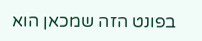בפונט הזה שמכאן הוא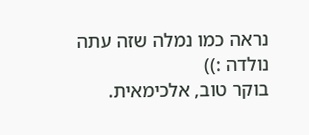נראה כמו נמלה שזה עתה נולדה :))
בוקר טוב, אלכימאית.